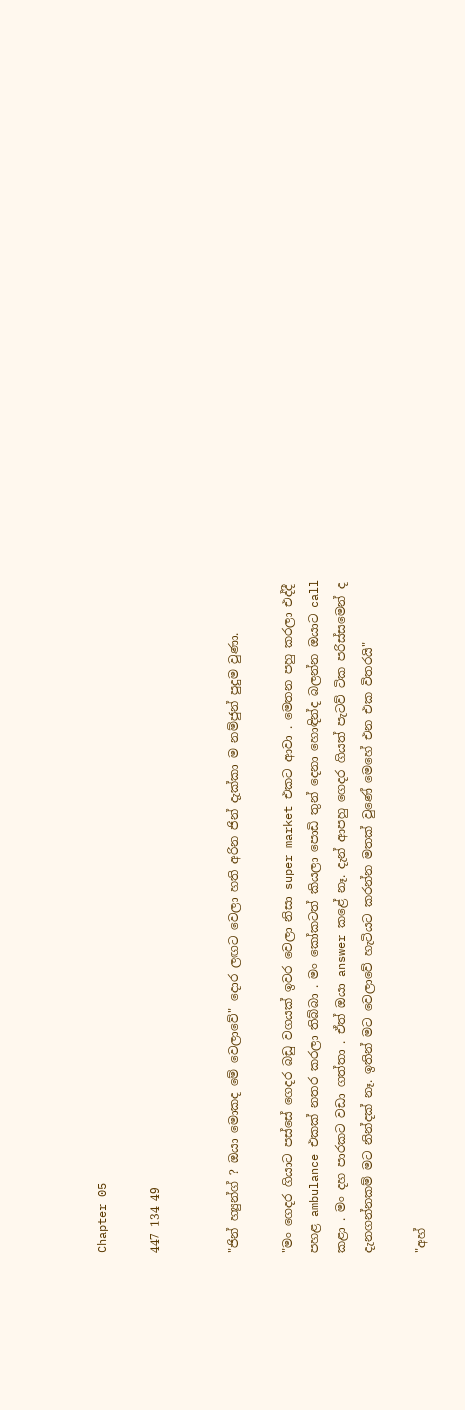Chapter 05

447 134 49


"ජින් හ්‍යුන්ග් ? ඔයා මොකද මේ වෙලාවේ" දොර ලඟට වෙලා හති අරින ජින් දැක්කා ම නම්ජුන් පුදුම වුණා.

"මං ගෙදර ගියාට පස්සේ ගෙදර බඩු වගයක් ඉවර වෙලා නිසා super market එකට ආවා . මෙතන පහු කරලා එද්දී පහළ ambulance එකක් නතර කරලා තිබ්බා . මං කෝකටත් කියලා පොඩි තුන් දෙනා හොඳින්ද බලන්න ඔයාට call කළා . මං දහ පාරකට වඩා ගත්තා . ඒත් ඔයා answer කළේ නෑ. දැන් ආපහු ගෙදර ගියත් පැටව් ටික පරිස්සමෙන් ද දැනගන්නකම් මට නින්දක් නෑ. ඉතින් මට වෙලාවේ හැටියට කරන්න මතක් වුණේ මෙහේ එන එක විතරයි"

"අහ්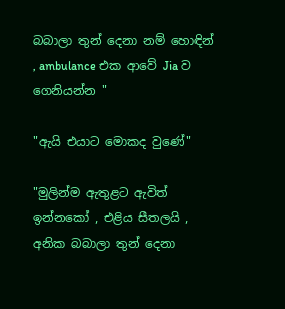බබාලා තුන් දෙනා නම් හොඳින් , ambulance එක ආවේ Jia ව ගෙනියන්න "

"ඇයි එයාට මොකද වුණේ"

"මුලින්ම ඇතුළට ඇවිත් ඉන්නකෝ , එළිය සීතලයි , අනික බබාලා තුන් දෙනා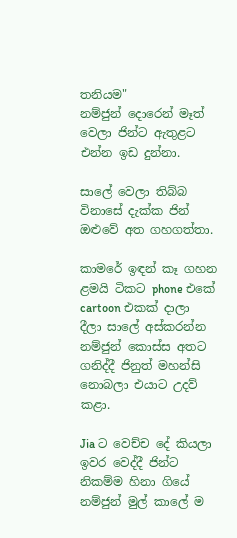තනියම"
නම්ජුන් දොරෙන් මෑත් වෙලා ජින්ට ඇතුළට එන්න ඉඩ දුන්නා.

සාලේ වෙලා තිබ්බ විනාසේ දැක්ක ජින් ඔළුවේ අත ගහගත්තා.

කාමරේ ඉඳන් කෑ ගහන ළමයි ටිකට phone එකේ cartoon එකක් දාලා දීලා සාලේ අස්කරන්න නම්ජුන් කොස්ස අතට ගනිද්දී ජිනුත් මහන්සි නොබලා එයාට උදව් කළා.

Jia ට වෙච්ච දේ කියලා ඉවර වෙද්දී ජින්ට නිකම්ම හිනා ගියේ නම්ජුන් මුල් කාලේ ම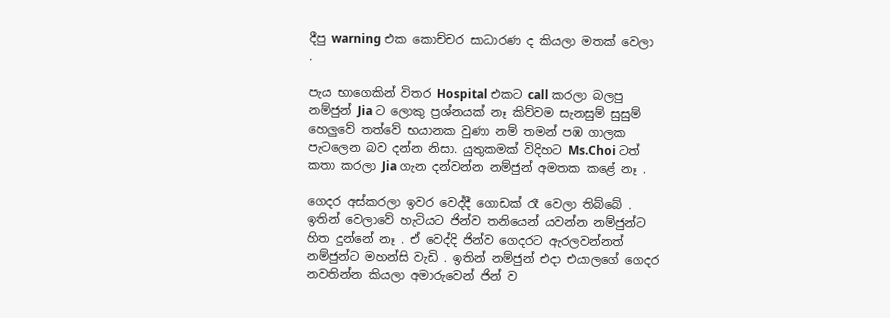දීපු warning එක කොච්චර සාධාරණ ද කියලා මතක් වෙලා .

පැය භාගෙකින් විතර Hospital එකට call කරලා බලපු නම්ජුන් Jia ට ලොකු ප්‍රශ්නයක් නෑ කිව්වම සැනසුම් සුසුම් හෙලුවේ තත්වේ භයානක වුණා නම් තමන් පඹ ගාලක පැටලෙන බව දන්න නිසා. යුතුකමක් විදිහට Ms.Choi ටත් කතා කරලා Jia ගැන දන්වන්න නම්ජුන් අමතක කළේ නෑ .

ගෙදර අස්කරලා ඉවර වෙද්දී ගොඩක් රෑ වෙලා තිබ්බේ . ඉතින් වෙලාවේ හැටියට ජින්ව තනියෙන් යවන්න නම්ජුන්ට හිත දුන්නේ නෑ . ඒ වෙද්දි ජින්ව ගෙදරට ඇරලවන්නත් නම්ජුන්ට මහන්සි වැඩි . ඉතින් නම්ජුන් එදා එයාලගේ ගෙදර නවතින්න කියලා අමාරුවෙන් ජින් ව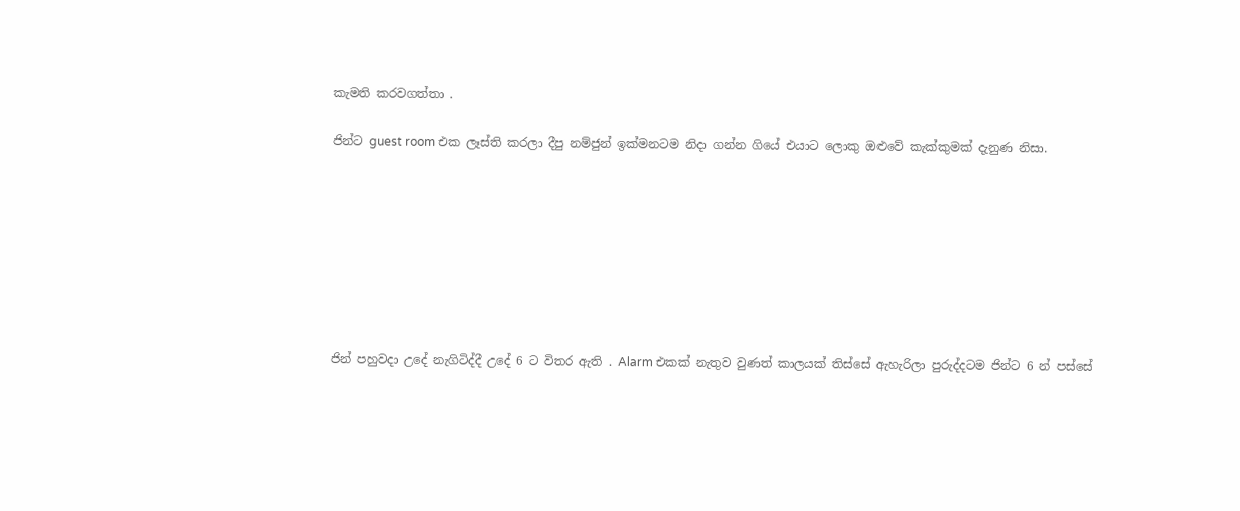කැමති කරවගත්තා .

ජින්ට guest room එක ලෑස්ති කරලා දීපු නම්ජුන් ඉක්මනටම නිදා ගන්න ගියේ එයාට ලොකු ඔළුවේ කැක්කුමක් දැනුණ නිසා.








ජින් පහුවදා උදේ නැගිටිද්දී උදේ 6 ට විතර ඇති . Alarm එකක් නැතුව වුණත් කාලයක් තිස්සේ ඇහැරිලා පුරුද්දටම ජින්ට 6 න් පස්සේ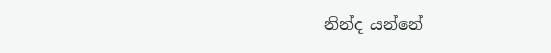නින්ද යන්නේ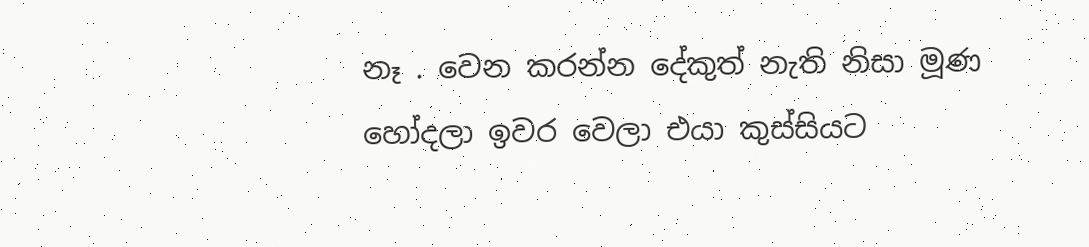නෑ . වෙන කරන්න දේකුත් නැති නිසා මූණ හෝදලා ඉවර වෙලා එයා කුස්සියට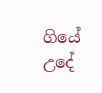ගියේ උදේ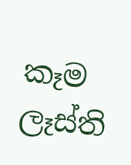කෑම ලෑස්ති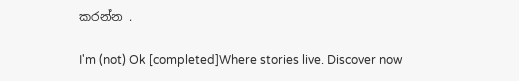කරන්න .

I'm (not) Ok [completed]Where stories live. Discover now